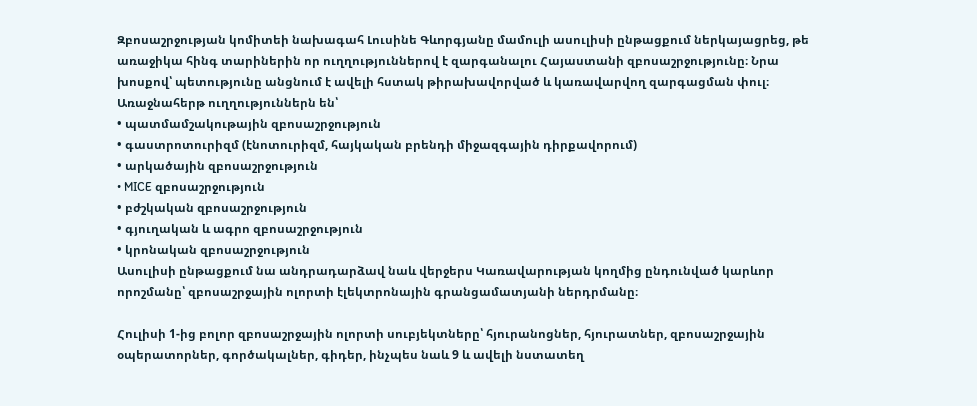Զբոսաշրջության կոմիտեի նախագահ Լուսինե Գևորգյանը մամուլի ասուլիսի ընթացքում ներկայացրեց, թե առաջիկա հինգ տարիներին որ ուղղություններով է զարգանալու Հայաստանի զբոսաշրջությունը։ Նրա խոսքով՝ պետությունը անցնում է ավելի հստակ թիրախավորված և կառավարվող զարգացման փուլ։
Առաջնահերթ ուղղություններն են՝
• պատմամշակութային զբոսաշրջություն
• գաստրոտուրիզմ (էնոտուրիզմ, հայկական բրենդի միջազգային դիրքավորում)
• արկածային զբոսաշրջություն
• MICE զբոսաշրջություն
• բժշկական զբոսաշրջություն
• գյուղական և ագրո զբոսաշրջություն
• կրոնական զբոսաշրջություն
Ասուլիսի ընթացքում նա անդրադարձավ նաև վերջերս Կառավարության կողմից ընդունված կարևոր որոշմանը՝ զբոսաշրջային ոլորտի էլեկտրոնային գրանցամատյանի ներդրմանը։

Հուլիսի 1-ից բոլոր զբոսաշրջային ոլորտի սուբյեկտները՝ հյուրանոցներ, հյուրատներ, զբոսաշրջային օպերատորներ, գործակալներ, գիդեր, ինչպես նաև 9 և ավելի նստատեղ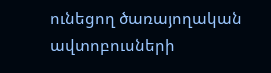ունեցող ծառայողական ավտոբուսների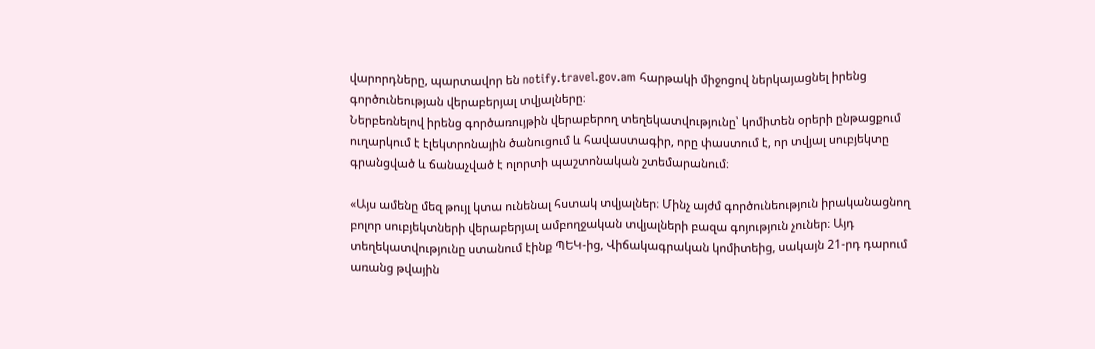վարորդները, պարտավոր են notify.travel.gov.am հարթակի միջոցով ներկայացնել իրենց գործունեության վերաբերյալ տվյալները։
Ներբեռնելով իրենց գործառույթին վերաբերող տեղեկատվությունը՝ կոմիտեն օրերի ընթացքում ուղարկում է էլեկտրոնային ծանուցում և հավաստագիր, որը փաստում է, որ տվյալ սուբյեկտը գրանցված և ճանաչված է ոլորտի պաշտոնական շտեմարանում։

«Այս ամենը մեզ թույլ կտա ունենալ հստակ տվյալներ։ Մինչ այժմ գործունեություն իրականացնող բոլոր սուբյեկտների վերաբերյալ ամբողջական տվյալների բազա գոյություն չուներ։ Այդ տեղեկատվությունը ստանում էինք ՊԵԿ-ից, Վիճակագրական կոմիտեից, սակայն 21-րդ դարում առանց թվային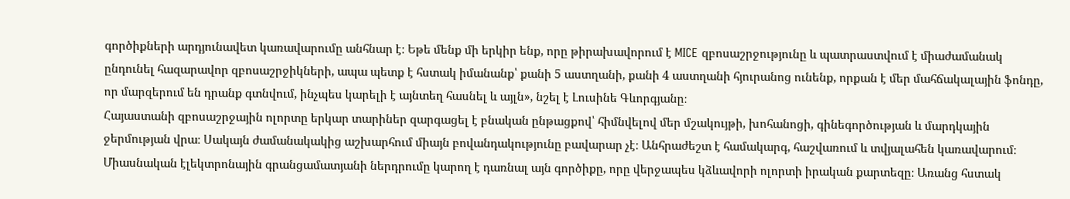գործիքների արդյունավետ կառավարումը անհնար է։ Եթե մենք մի երկիր ենք, որը թիրախավորում է MICE զբոսաշրջությունը և պատրաստվում է միաժամանակ ընդունել հազարավոր զբոսաշրջիկների, ապա պետք է հստակ իմանանք՝ քանի 5 աստղանի, քանի 4 աստղանի հյուրանոց ունենք, որքան է մեր մահճակալային ֆոնդը, որ մարզերում են դրանք գտնվում, ինչպես կարելի է այնտեղ հասնել և այլն», նշել է Լուսինե Գևորգյանը։
Հայաստանի զբոսաշրջային ոլորտը երկար տարիներ զարգացել է բնական ընթացքով՝ հիմնվելով մեր մշակույթի, խոհանոցի, գինեգործության և մարդկային ջերմության վրա։ Սակայն ժամանակակից աշխարհում միայն բովանդակությունը բավարար չէ։ Անհրաժեշտ է համակարգ, հաշվառում և տվյալահեն կառավարում։
Միասնական էլեկտրոնային գրանցամատյանի ներդրումը կարող է դառնալ այն գործիքը, որը վերջապես կձևավորի ոլորտի իրական քարտեզը։ Առանց հստակ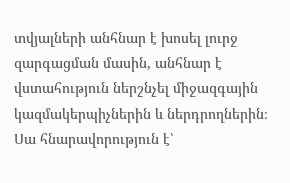տվյալների անհնար է խոսել լուրջ զարգացման մասին, անհնար է վստահություն ներշնչել միջազգային կազմակերպիչներին և ներդրողներին։ Սա հնարավորություն է՝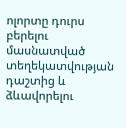ոլորտը դուրս բերելու մասնատված տեղեկատվության դաշտից և ձևավորելու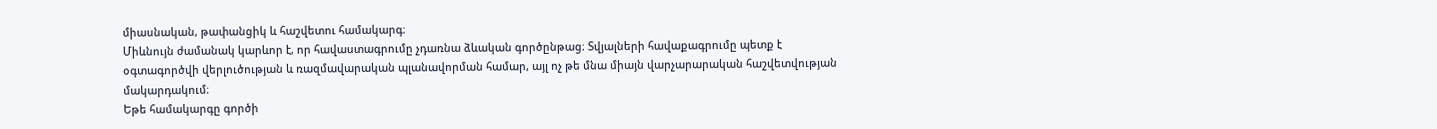միասնական, թափանցիկ և հաշվետու համակարգ։
Միևնույն ժամանակ կարևոր է, որ հավաստագրումը չդառնա ձևական գործընթաց։ Տվյալների հավաքագրումը պետք է օգտագործվի վերլուծության և ռազմավարական պլանավորման համար, այլ ոչ թե մնա միայն վարչարարական հաշվետվության մակարդակում։
Եթե համակարգը գործի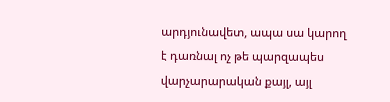արդյունավետ, ապա սա կարող է դառնալ ոչ թե պարզապես վարչարարական քայլ, այլ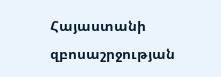Հայաստանի զբոսաշրջության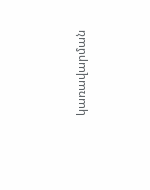կառավարման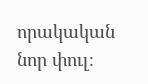որակական նոր փուլ։